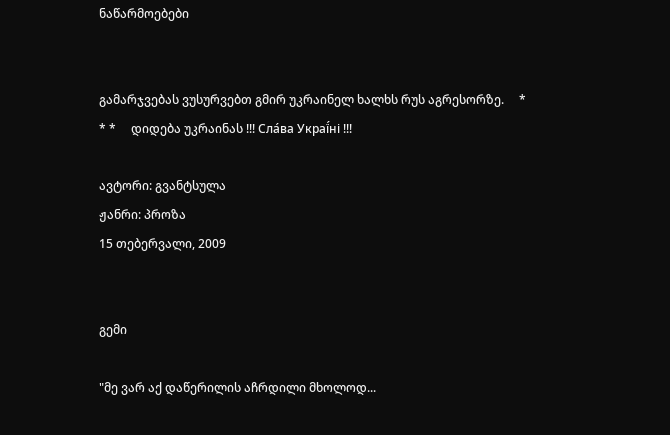ნაწარმოებები


გამარჯვებას ვუსურვებთ გმირ უკრაინელ ხალხს რუს აგრესორზე.     * * *     დიდება უკრაინას !!! Сла́ва Украї́ні !!!

ავტორი: გვანტსულა
ჟანრი: პროზა
15 თებერვალი, 2009


გემი

"მე ვარ აქ დაწერილის აჩრდილი მხოლოდ...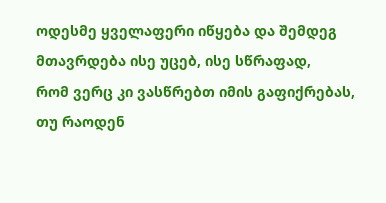ოდესმე ყველაფერი იწყება და შემდეგ მთავრდება ისე უცებ, ისე სწრაფად,
რომ ვერც კი ვასწრებთ იმის გაფიქრებას, თუ რაოდენ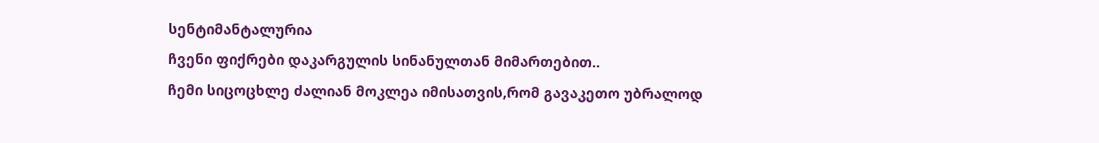სენტიმანტალურია
ჩვენი ფიქრები დაკარგულის სინანულთან მიმართებით..
ჩემი სიცოცხლე ძალიან მოკლეა იმისათვის,რომ გავაკეთო უბრალოდ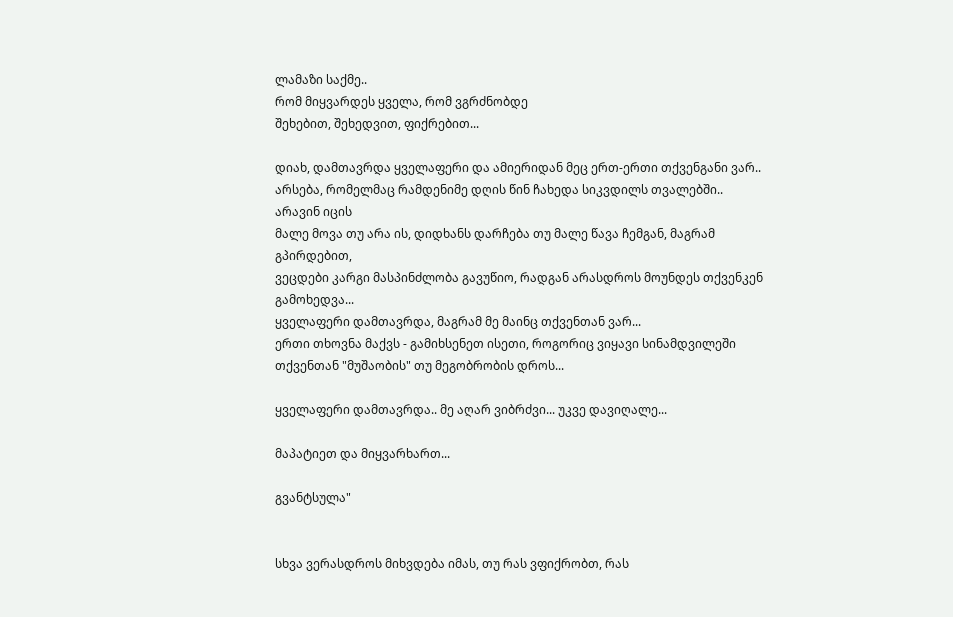ლამაზი საქმე..
რომ მიყვარდეს ყველა, რომ ვგრძნობდე
შეხებით, შეხედვით, ფიქრებით...

დიახ, დამთავრდა ყველაფერი და ამიერიდან მეც ერთ-ერთი თქვენგანი ვარ..
არსება, რომელმაც რამდენიმე დღის წინ ჩახედა სიკვდილს თვალებში.. არავინ იცის
მალე მოვა თუ არა ის, დიდხანს დარჩება თუ მალე წავა ჩემგან, მაგრამ გპირდებით,
ვეცდები კარგი მასპინძლობა გავუწიო, რადგან არასდროს მოუნდეს თქვენკენ გამოხედვა...
ყველაფერი დამთავრდა, მაგრამ მე მაინც თქვენთან ვარ...
ერთი თხოვნა მაქვს - გამიხსენეთ ისეთი, როგორიც ვიყავი სინამდვილეში
თქვენთან "მუშაობის" თუ მეგობრობის დროს...

ყველაფერი დამთავრდა.. მე აღარ ვიბრძვი... უკვე დავიღალე...

მაპატიეთ და მიყვარხართ...

გვანტსულა"


სხვა ვერასდროს მიხვდება იმას, თუ რას ვფიქრობთ, რას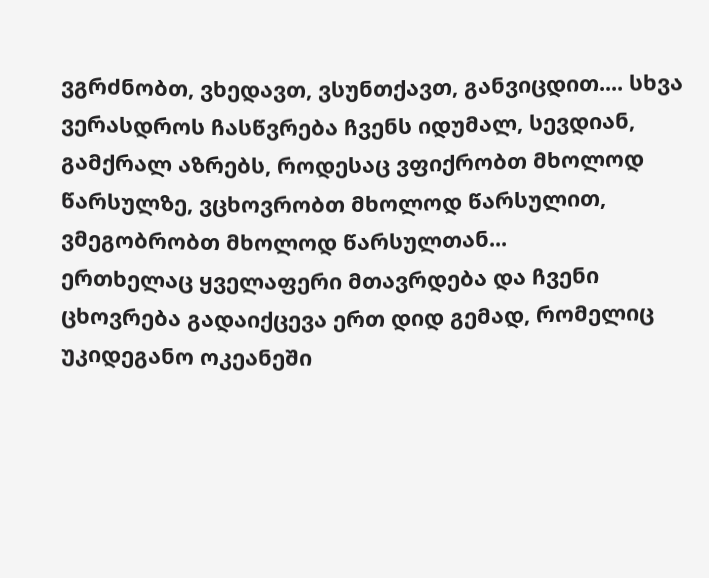ვგრძნობთ, ვხედავთ, ვსუნთქავთ, განვიცდით.... სხვა ვერასდროს ჩასწვრება ჩვენს იდუმალ, სევდიან, გამქრალ აზრებს, როდესაც ვფიქრობთ მხოლოდ წარსულზე, ვცხოვრობთ მხოლოდ წარსულით, ვმეგობრობთ მხოლოდ წარსულთან...
ერთხელაც ყველაფერი მთავრდება და ჩვენი ცხოვრება გადაიქცევა ერთ დიდ გემად, რომელიც უკიდეგანო ოკეანეში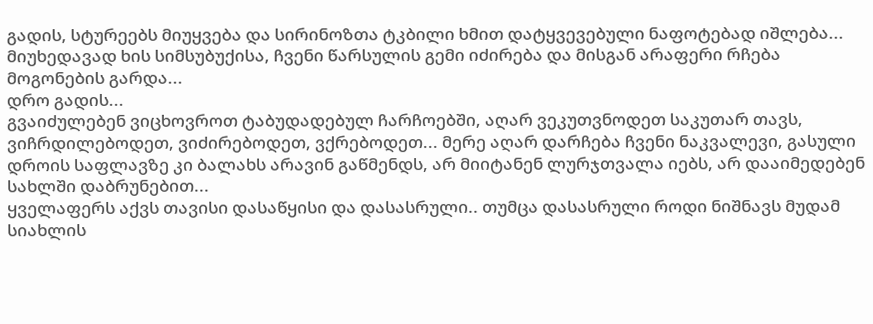გადის, სტურეებს მიუყვება და სირინოზთა ტკბილი ხმით დატყვევებული ნაფოტებად იშლება... მიუხედავად ხის სიმსუბუქისა, ჩვენი წარსულის გემი იძირება და მისგან არაფერი რჩება მოგონების გარდა...
დრო გადის...
გვაიძულებენ ვიცხოვროთ ტაბუდადებულ ჩარჩოებში, აღარ ვეკუთვნოდეთ საკუთარ თავს, ვიჩრდილებოდეთ, ვიძირებოდეთ, ვქრებოდეთ... მერე აღარ დარჩება ჩვენი ნაკვალევი, გასული დროის საფლავზე კი ბალახს არავინ გაწმენდს, არ მიიტანენ ლურჯთვალა იებს, არ დააიმედებენ სახლში დაბრუნებით...
ყველაფერს აქვს თავისი დასაწყისი და დასასრული.. თუმცა დასასრული როდი ნიშნავს მუდამ სიახლის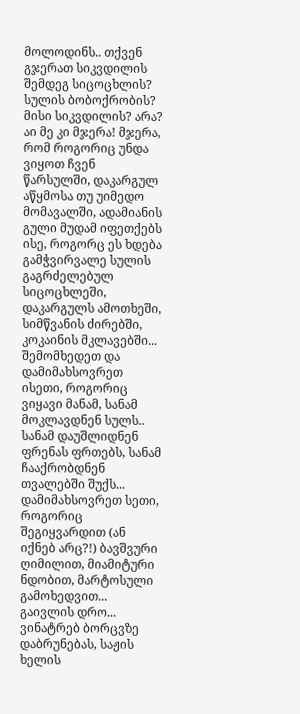მოლოდინს.. თქვენ გჯერათ სიკვდილის შემდეგ სიცოცხლის? სულის ბობოქრობის? მისი სიკვდილის? არა? აი მე კი მჯერა! მჯერა, რომ როგორიც უნდა ვიყოთ ჩვენ წარსულში, დაკარგულ აწყმოსა თუ უიმედო მომავალში, ადამიანის გული მუდამ იფეთქებს ისე, როგორც ეს ხდება გამჭვირვალე სულის გაგრძელებულ სიცოცხლეში, დაკარგულს ამოთხეში, სიმწვანის ძირებში, კოკაინის მკლავებში...
შემომხედეთ და დამიმახსოვრეთ ისეთი, როგორიც ვიყავი მანამ, სანამ მოკლავდნენ სულს.. სანამ დაუშლიდნენ ფრენას ფრთებს, სანამ ჩააქრობდნენ თვალებში შუქს... დამიმახსოვრეთ სეთი, როგორიც შეგიყვარდით (ან იქნებ არც?!) ბავშვური ღიმილით, მიამიტური ნდობით, მარტოსული გამოხედვით...
გაივლის დრო... ვინატრებ ბორცვზე დაბრუნებას, საჟის ხელის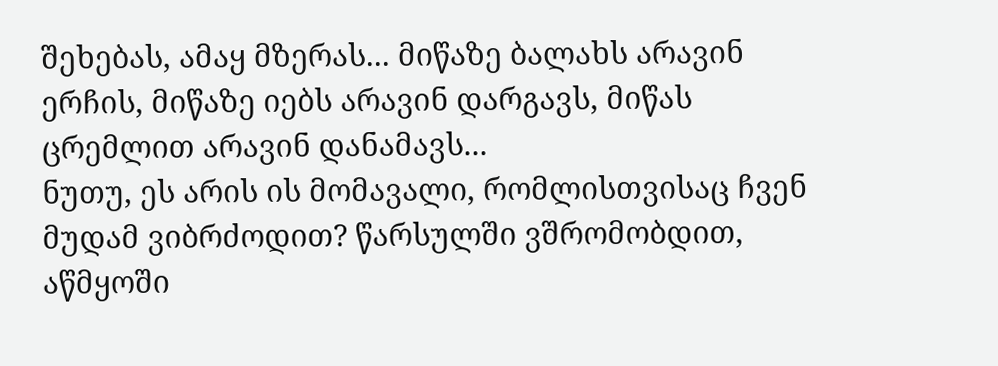შეხებას, ამაყ მზერას... მიწაზე ბალახს არავინ ერჩის, მიწაზე იებს არავინ დარგავს, მიწას ცრემლით არავინ დანამავს...
ნუთუ, ეს არის ის მომავალი, რომლისთვისაც ჩვენ მუდამ ვიბრძოდით? წარსულში ვშრომობდით, აწმყოში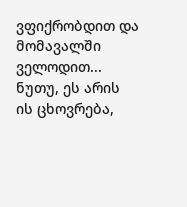ვფიქრობდით და მომავალში ველოდით...
ნუთუ, ეს არის ის ცხოვრება,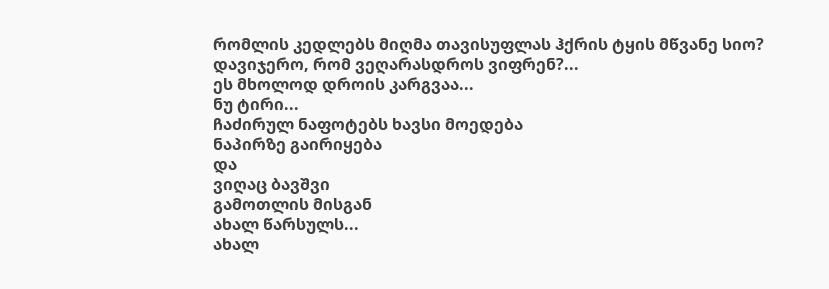რომლის კედლებს მიღმა თავისუფლას ჰქრის ტყის მწვანე სიო? დავიჯერო, რომ ვეღარასდროს ვიფრენ?...
ეს მხოლოდ დროის კარგვაა...
ნუ ტირი...
ჩაძირულ ნაფოტებს ხავსი მოედება
ნაპირზე გაირიყება
და
ვიღაც ბავშვი
გამოთლის მისგან
ახალ წარსულს...
ახალ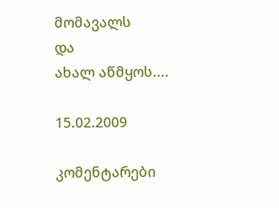მომავალს
და
ახალ აწმყოს....

15.02.2009

კომენტარები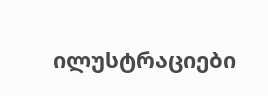ილუსტრაციები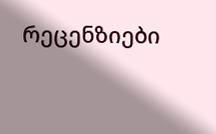რეცენზიები